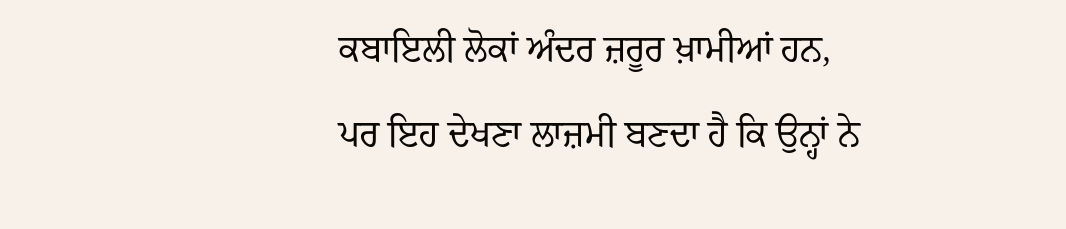ਕਬਾਇਲੀ ਲੋਕਾਂ ਅੰਦਰ ਜ਼ਰੂਰ ਖ਼ਾਮੀਆਂ ਹਨ, ਪਰ ਇਹ ਦੇਖਣਾ ਲਾਜ਼ਮੀ ਬਣਦਾ ਹੈ ਕਿ ਉਨ੍ਹਾਂ ਨੇ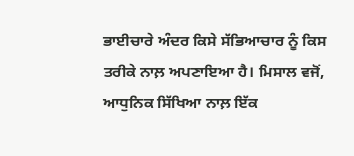ਭਾਈਚਾਰੇ ਅੰਦਰ ਕਿਸੇ ਸੱਭਿਆਚਾਰ ਨੂੰ ਕਿਸ ਤਰੀਕੇ ਨਾਲ਼ ਅਪਣਾਇਆ ਹੈ। ਮਿਸਾਲ ਵਜੋਂ, ਆਧੁਨਿਕ ਸਿੱਖਿਆ ਨਾਲ਼ ਇੱਕ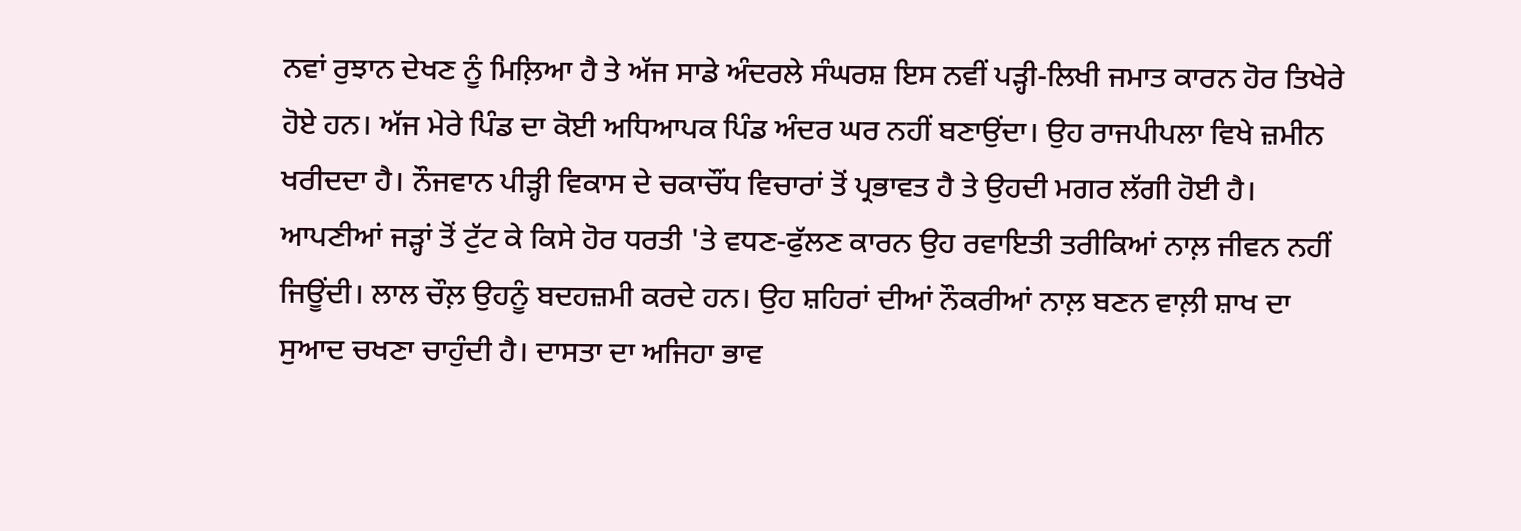ਨਵਾਂ ਰੁਝਾਨ ਦੇਖਣ ਨੂੰ ਮਿਲ਼ਿਆ ਹੈ ਤੇ ਅੱਜ ਸਾਡੇ ਅੰਦਰਲੇ ਸੰਘਰਸ਼ ਇਸ ਨਵੀਂ ਪੜ੍ਹੀ-ਲਿਖੀ ਜਮਾਤ ਕਾਰਨ ਹੋਰ ਤਿਖੇਰੇ ਹੋਏ ਹਨ। ਅੱਜ ਮੇਰੇ ਪਿੰਡ ਦਾ ਕੋਈ ਅਧਿਆਪਕ ਪਿੰਡ ਅੰਦਰ ਘਰ ਨਹੀਂ ਬਣਾਉਂਦਾ। ਉਹ ਰਾਜਪੀਪਲਾ ਵਿਖੇ ਜ਼ਮੀਨ ਖਰੀਦਦਾ ਹੈ। ਨੌਜਵਾਨ ਪੀੜ੍ਹੀ ਵਿਕਾਸ ਦੇ ਚਕਾਚੌਂਧ ਵਿਚਾਰਾਂ ਤੋਂ ਪ੍ਰਭਾਵਤ ਹੈ ਤੇ ਉਹਦੀ ਮਗਰ ਲੱਗੀ ਹੋਈ ਹੈ। ਆਪਣੀਆਂ ਜੜ੍ਹਾਂ ਤੋਂ ਟੁੱਟ ਕੇ ਕਿਸੇ ਹੋਰ ਧਰਤੀ 'ਤੇ ਵਧਣ-ਫੁੱਲਣ ਕਾਰਨ ਉਹ ਰਵਾਇਤੀ ਤਰੀਕਿਆਂ ਨਾਲ਼ ਜੀਵਨ ਨਹੀਂ ਜਿਊਂਦੀ। ਲਾਲ ਚੌਲ਼ ਉਹਨੂੰ ਬਦਹਜ਼ਮੀ ਕਰਦੇ ਹਨ। ਉਹ ਸ਼ਹਿਰਾਂ ਦੀਆਂ ਨੌਕਰੀਆਂ ਨਾਲ਼ ਬਣਨ ਵਾਲ਼ੀ ਸ਼ਾਖ ਦਾ ਸੁਆਦ ਚਖਣਾ ਚਾਹੁੰਦੀ ਹੈ। ਦਾਸਤਾ ਦਾ ਅਜਿਹਾ ਭਾਵ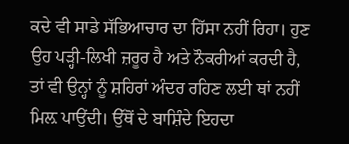ਕਦੇ ਵੀ ਸਾਡੇ ਸੱਭਿਆਚਾਰ ਦਾ ਹਿੱਸਾ ਨਹੀਂ ਰਿਹਾ। ਹੁਣ ਉਹ ਪੜ੍ਹੀ-ਲਿਖੀ ਜ਼ਰੂਰ ਹੈ ਅਤੇ ਨੌਕਰੀਆਂ ਕਰਦੀ ਹੈ, ਤਾਂ ਵੀ ਉਨ੍ਹਾਂ ਨੂੰ ਸ਼ਹਿਰਾਂ ਅੰਦਰ ਰਹਿਣ ਲਈ ਥਾਂ ਨਹੀਂ ਮਿਲ਼ ਪਾਉਂਦੀ। ਉੱਥੋਂ ਦੇ ਬਾਸ਼ਿੰਦੇ ਇਹਦਾ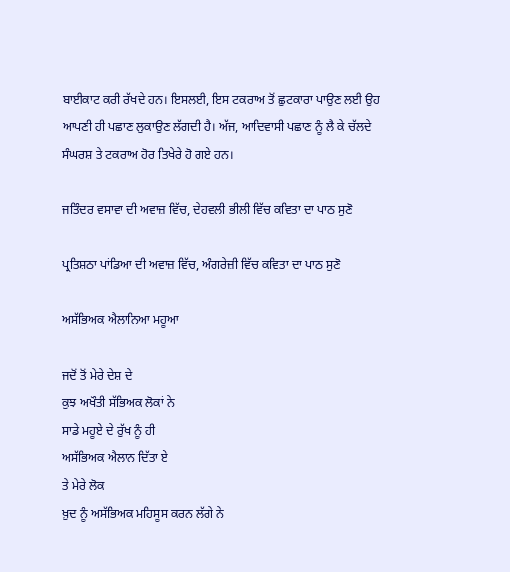ਬਾਈਕਾਟ ਕਰੀ ਰੱਖਦੇ ਹਨ। ਇਸਲਈ, ਇਸ ਟਕਰਾਅ ਤੋਂ ਛੁਟਕਾਰਾ ਪਾਉਣ ਲਈ ਉਹ ਆਪਣੀ ਹੀ ਪਛਾਣ ਲੁਕਾਉਣ ਲੱਗਦੀ ਹੈ। ਅੱਜ, ਆਦਿਵਾਸੀ ਪਛਾਣ ਨੂੰ ਲੈ ਕੇ ਚੱਲਦੇ ਸੰਘਰਸ਼ ਤੇ ਟਕਰਾਅ ਹੋਰ ਤਿਖੇਰੇ ਹੋ ਗਏ ਹਨ।

ਜਤਿੰਦਰ ਵਸਾਵਾ ਦੀ ਅਵਾਜ਼ ਵਿੱਚ, ਦੇਹਵਲੀ ਭੀਲੀ ਵਿੱਚ ਕਵਿਤਾ ਦਾ ਪਾਠ ਸੁਣੋ

ਪ੍ਰਤਿਸ਼ਠਾ ਪਾਂਡਿਆ ਦੀ ਅਵਾਜ਼ ਵਿੱਚ, ਅੰਗਰੇਜ਼ੀ ਵਿੱਚ ਕਵਿਤਾ ਦਾ ਪਾਠ ਸੁਣੋ

ਅਸੱਭਿਅਕ ਐਲਾਨਿਆ ਮਹੂਆ

ਜਦੋਂ ਤੋਂ ਮੇਰੇ ਦੇਸ਼ ਦੇ
ਕੁਝ ਅਖੌਤੀ ਸੱਭਿਅਕ ਲੋਕਾਂ ਨੇ
ਸਾਡੇ ਮਹੂਏ ਦੇ ਰੁੱਖ ਨੂੰ ਹੀ
ਅਸੱਭਿਅਕ ਐਲਾਨ ਦਿੱਤਾ ਏ
ਤੇ ਮੇਰੇ ਲੋਕ
ਖ਼ੁਦ ਨੂੰ ਅਸੱਭਿਅਕ ਮਹਿਸੂਸ ਕਰਨ ਲੱਗੇ ਨੇ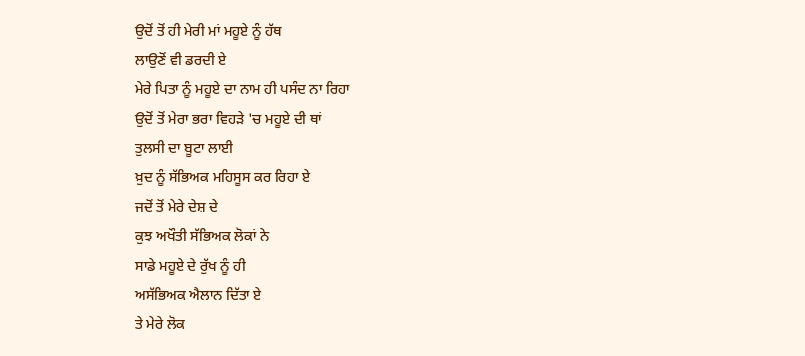ਉਦੋਂ ਤੋਂ ਹੀ ਮੇਰੀ ਮਾਂ ਮਹੂਏ ਨੂੰ ਹੱਥ
ਲਾਉਣੋਂ ਵੀ ਡਰਦੀ ਏ
ਮੇਰੇ ਪਿਤਾ ਨੂੰ ਮਹੂਏ ਦਾ ਨਾਮ ਹੀ ਪਸੰਦ ਨਾ ਰਿਹਾ
ਉਦੋਂ ਤੋਂ ਮੇਰਾ ਭਰਾ ਵਿਹੜੇ 'ਚ ਮਹੂਏ ਦੀ ਥਾਂ
ਤੁਲਸੀ ਦਾ ਬੂਟਾ ਲਾਈ
ਖ਼ੁਦ ਨੂੰ ਸੱਭਿਅਕ ਮਹਿਸੂਸ ਕਰ ਰਿਹਾ ਏ
ਜਦੋਂ ਤੋਂ ਮੇਰੇ ਦੇਸ਼ ਦੇ
ਕੁਝ ਅਖੌਤੀ ਸੱਭਿਅਕ ਲੋਕਾਂ ਨੇ
ਸਾਡੇ ਮਹੂਏ ਦੇ ਰੁੱਖ ਨੂੰ ਹੀ
ਅਸੱਭਿਅਕ ਐਲਾਨ ਦਿੱਤਾ ਏ
ਤੇ ਮੇਰੇ ਲੋਕ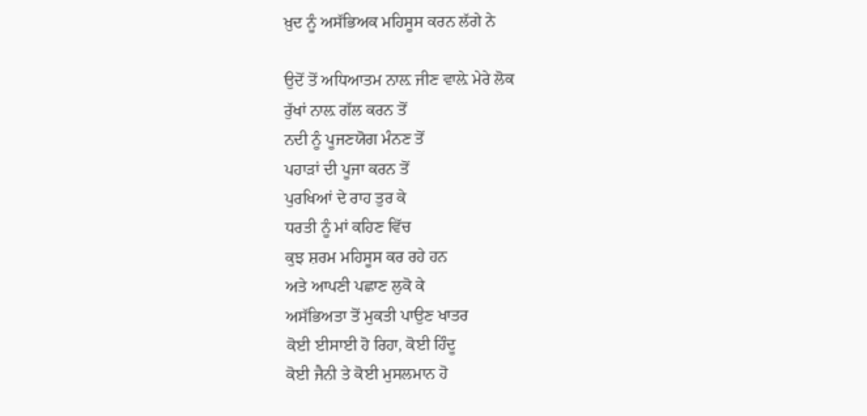ਖ਼ੁਦ ਨੂੰ ਅਸੱਭਿਅਕ ਮਹਿਸੂਸ ਕਰਨ ਲੱਗੇ ਨੇ

ਉਦੋਂ ਤੋਂ ਅਧਿਆਤਮ ਨਾਲ਼ ਜੀਣ ਵਾਲ਼ੇ ਮੇਰੇ ਲੋਕ
ਰੁੱਖਾਂ ਨਾਲ਼ ਗੱਲ ਕਰਨ ਤੋਂ
ਨਦੀ ਨੂੰ ਪੂਜਣਯੋਗ ਮੰਨਣ ਤੋਂ
ਪਹਾੜਾਂ ਦੀ ਪੂਜਾ ਕਰਨ ਤੋਂ
ਪੁਰਖਿਆਂ ਦੇ ਰਾਹ ਤੁਰ ਕੇ
ਧਰਤੀ ਨੂੰ ਮਾਂ ਕਹਿਣ ਵਿੱਚ
ਕੁਝ ਸ਼ਰਮ ਮਹਿਸੂਸ ਕਰ ਰਹੇ ਹਨ
ਅਤੇ ਆਪਣੀ ਪਛਾਣ ਲੁਕੋ ਕੇ
ਅਸੱਭਿਅਤਾ ਤੋਂ ਮੁਕਤੀ ਪਾਉਣ ਖਾਤਰ
ਕੋਈ ਈਸਾਈ ਹੋ ਰਿਹਾ, ਕੋਈ ਹਿੰਦੂ
ਕੋਈ ਜੈਨੀ ਤੇ ਕੋਈ ਮੁਸਲਮਾਨ ਹੋ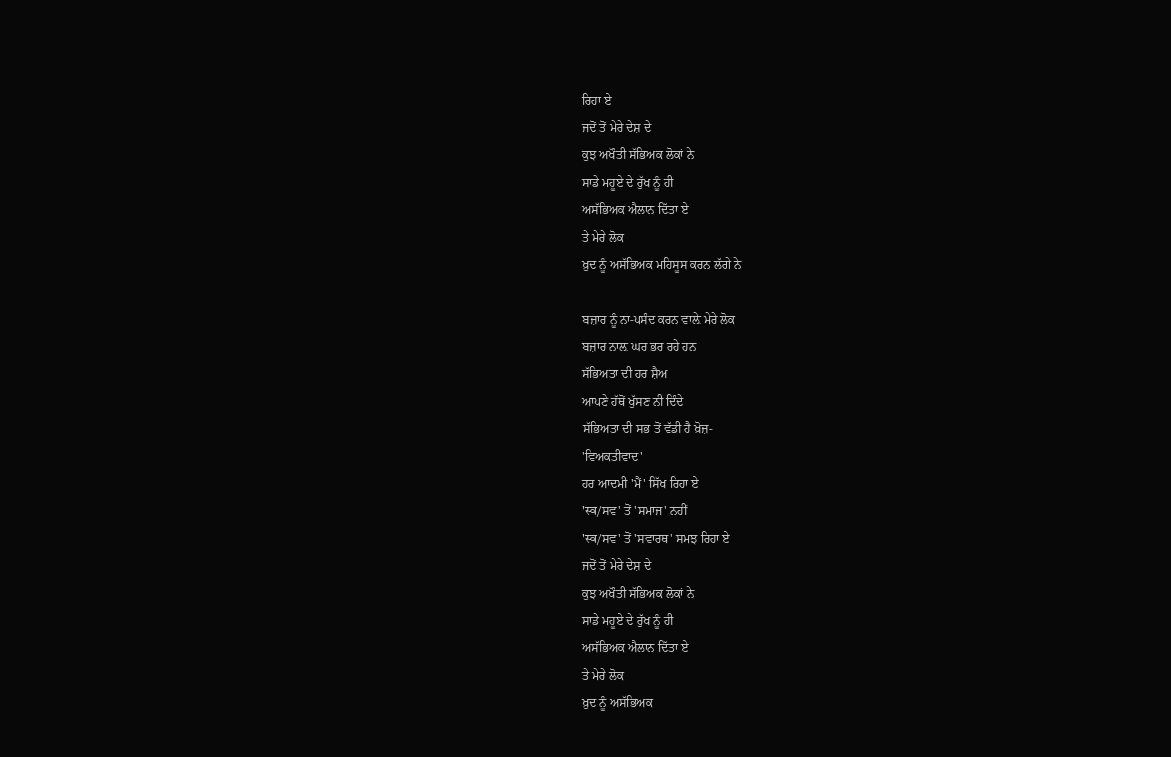ਰਿਹਾ ਏ
ਜਦੋਂ ਤੋਂ ਮੇਰੇ ਦੇਸ਼ ਦੇ
ਕੁਝ ਅਖੌਤੀ ਸੱਭਿਅਕ ਲੋਕਾਂ ਨੇ
ਸਾਡੇ ਮਹੂਏ ਦੇ ਰੁੱਖ ਨੂੰ ਹੀ
ਅਸੱਭਿਅਕ ਐਲਾਨ ਦਿੱਤਾ ਏ
ਤੇ ਮੇਰੇ ਲੋਕ
ਖ਼ੁਦ ਨੂੰ ਅਸੱਭਿਅਕ ਮਹਿਸੂਸ ਕਰਨ ਲੱਗੇ ਨੇ

ਬਜ਼ਾਰ ਨੂੰ ਨਾ-ਪਸੰਦ ਕਰਨ ਵਾਲ਼ੇ ਮੇਰੇ ਲੋਕ
ਬਜ਼ਾਰ ਨਾਲ਼ ਘਰ ਭਰ ਰਹੇ ਹਨ
ਸੱਭਿਅਤਾ ਦੀ ਹਰ ਸ਼ੈਅ
ਆਪਣੇ ਹੱਥੋਂ ਖੁੱਸਣ ਨੀ ਦਿੰਦੇ
ਸੱਭਿਅਤਾ ਦੀ ਸਭ ਤੋਂ ਵੱਡੀ ਹੈ ਖ਼ੋਜ਼-
'ਵਿਅਕਤੀਵਾਦ'
ਹਰ ਆਦਮੀ 'ਮੈਂ' ਸਿੱਖ ਰਿਹਾ ਏ
'स्व/ਸਵ' ਤੋਂ 'ਸਮਾਜ' ਨਹੀਂ
'स्व/ਸਵ' ਤੋਂ 'ਸਵਾਰਥ' ਸਮਝ ਰਿਹਾ ਏ
ਜਦੋਂ ਤੋਂ ਮੇਰੇ ਦੇਸ਼ ਦੇ
ਕੁਝ ਅਖੌਤੀ ਸੱਭਿਅਕ ਲੋਕਾਂ ਨੇ
ਸਾਡੇ ਮਹੂਏ ਦੇ ਰੁੱਖ ਨੂੰ ਹੀ
ਅਸੱਭਿਅਕ ਐਲਾਨ ਦਿੱਤਾ ਏ
ਤੇ ਮੇਰੇ ਲੋਕ
ਖ਼ੁਦ ਨੂੰ ਅਸੱਭਿਅਕ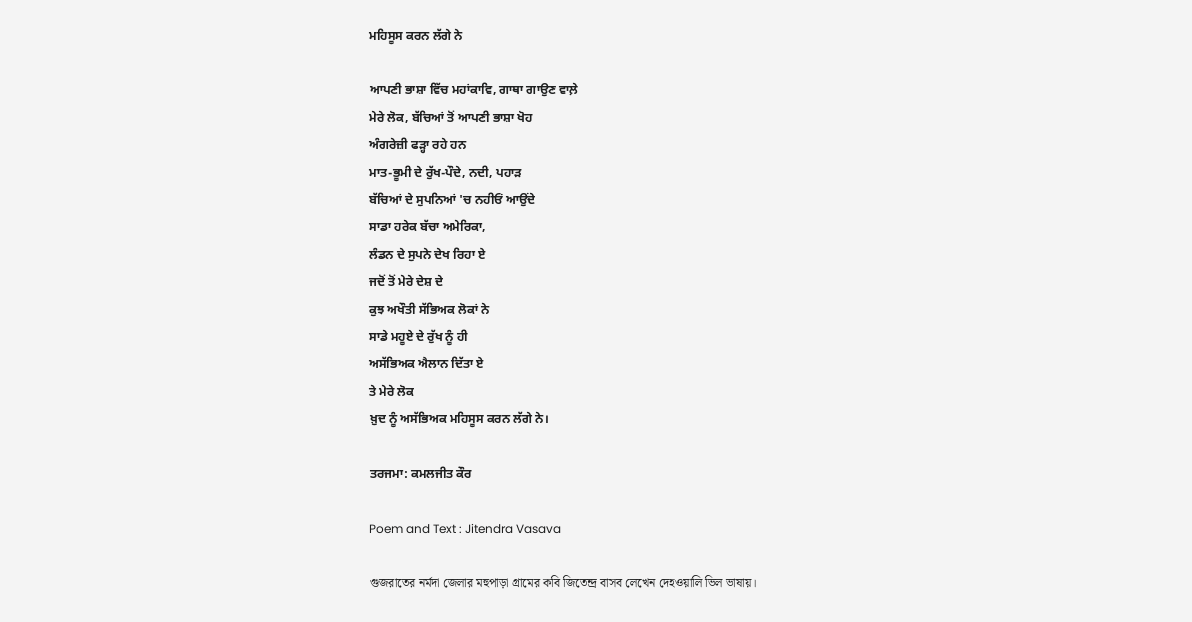ਮਹਿਸੂਸ ਕਰਨ ਲੱਗੇ ਨੇ

ਆਪਣੀ ਭਾਸ਼ਾ ਵਿੱਚ ਮਹਾਂਕਾਵਿ, ਗਾਥਾ ਗਾਉਣ ਵਾਲ਼ੇ
ਮੇਰੇ ਲੋਕ, ਬੱਚਿਆਂ ਤੋਂ ਆਪਣੀ ਭਾਸ਼ਾ ਖੋਹ
ਅੰਗਰੇਜ਼ੀ ਫੜ੍ਹਾ ਰਹੇ ਹਨ
ਮਾਤ-ਭੂਮੀ ਦੇ ਰੁੱਖ-ਪੌਦੇ, ਨਦੀ, ਪਹਾੜ
ਬੱਚਿਆਂ ਦੇ ਸੁਪਨਿਆਂ 'ਚ ਨਹੀਓਂ ਆਉਂਦੇ
ਸਾਡਾ ਹਰੇਕ ਬੱਚਾ ਅਮੇਰਿਕਾ,
ਲੰਡਨ ਦੇ ਸੁਪਨੇ ਦੇਖ ਰਿਹਾ ਏ
ਜਦੋਂ ਤੋਂ ਮੇਰੇ ਦੇਸ਼ ਦੇ
ਕੁਝ ਅਖੌਤੀ ਸੱਭਿਅਕ ਲੋਕਾਂ ਨੇ
ਸਾਡੇ ਮਹੂਏ ਦੇ ਰੁੱਖ ਨੂੰ ਹੀ
ਅਸੱਭਿਅਕ ਐਲਾਨ ਦਿੱਤਾ ਏ
ਤੇ ਮੇਰੇ ਲੋਕ
ਖ਼ੁਦ ਨੂੰ ਅਸੱਭਿਅਕ ਮਹਿਸੂਸ ਕਰਨ ਲੱਗੇ ਨੇ।

ਤਰਜਮਾ: ਕਮਲਜੀਤ ਕੌਰ

Poem and Text : Jitendra Vasava

গুজরাতের নর্মদা জেলার মহুপাড়া গ্রামের কবি জিতেন্দ্র বাসব লেখেন দেহওয়ালি ভিল ভাষায়।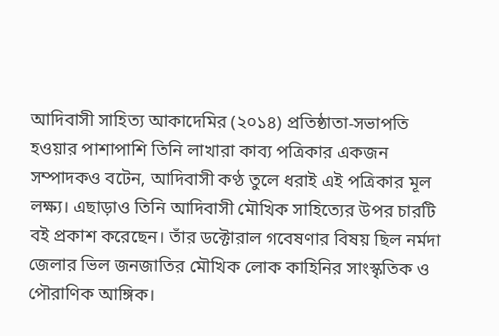আদিবাসী সাহিত্য আকাদেমির (২০১৪) প্রতিষ্ঠাতা-সভাপতি হওয়ার পাশাপাশি তিনি লাখারা কাব্য পত্রিকার একজন সম্পাদকও বটেন, আদিবাসী কণ্ঠ তুলে ধরাই এই পত্রিকার মূল লক্ষ্য। এছাড়াও তিনি আদিবাসী মৌখিক সাহিত্যের উপর চারটি বই প্রকাশ করেছেন। তাঁর ডক্টোরাল গবেষণার বিষয় ছিল নর্মদা জেলার ভিল জনজাতির মৌখিক লোক কাহিনির সাংস্কৃতিক ও পৌরাণিক আঙ্গিক।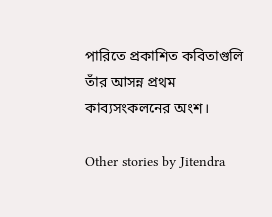পারিতে প্রকাশিত কবিতাগুলি তাঁর আসন্ন প্রথম কাব্যসংকলনের অংশ।

Other stories by Jitendra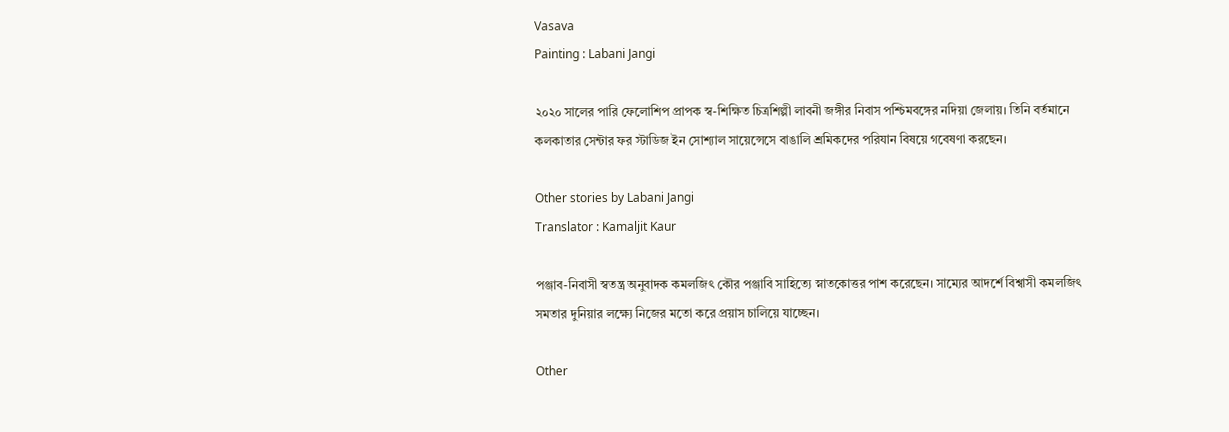Vasava
Painting : Labani Jangi

২০২০ সালের পারি ফেলোশিপ প্রাপক স্ব-শিক্ষিত চিত্রশিল্পী লাবনী জঙ্গীর নিবাস পশ্চিমবঙ্গের নদিয়া জেলায়। তিনি বর্তমানে কলকাতার সেন্টার ফর স্টাডিজ ইন সোশ্যাল সায়েন্সেসে বাঙালি শ্রমিকদের পরিযান বিষয়ে গবেষণা করছেন।

Other stories by Labani Jangi
Translator : Kamaljit Kaur

পঞ্জাব-নিবাসী স্বতন্ত্র অনুবাদক কমলজিৎ কৌর পঞ্জাবি সাহিত্যে স্নাতকোত্তর পাশ করেছেন। সাম্যের আদর্শে বিশ্বাসী কমলজিৎ সমতার দুনিয়ার লক্ষ্যে নিজের মতো করে প্রয়াস চালিয়ে যাচ্ছেন।

Other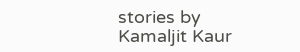stories by Kamaljit Kaur